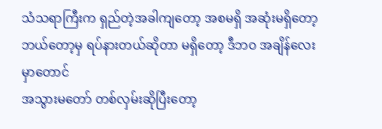သံသရာကြီးက ရှည်တဲ့အခါကျတော့ အစမရှိ အဆုံးမရှိတော့
ဘယ်တော့မှ ရပ်နားတယ်ဆိုတာ မရှိတော့ ဒီဘဝ အချိန်လေးမှာတောင်
အသွားမတော် တစ်လှမ်းဆိုပြီးတော့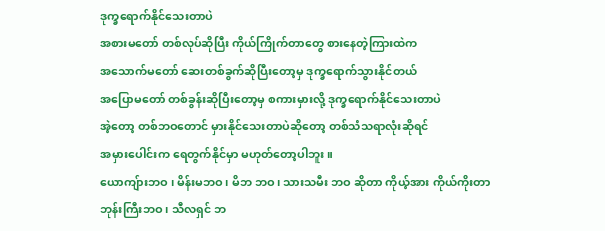ဒုက္ခရောက်နိုင်သေးတာပဲ
အစားမတော် တစ်လုပ်ဆိုပြီး ကိုယ်ကြိုက်တာတွေ စားနေတဲ့ကြားထဲက
အသောက်မတော် ဆေးတစ်ခွက်ဆိုပြီးတော့မှ ဒုက္ခရောက်သွားနိုင်တယ်
အပြောမတော် တစ်ခွန်းဆိုပြီးတော့မှ စကားမှားလို့ ဒုက္ခရောက်နိုင်သေးတာပဲ
အဲ့တော့ တစ်ဘဝတောင် မှားနိုင်သေးတာပဲဆိုတော့ တစ်သံသရာလုံးဆိုရင်
အမှားပေါင်းက ရေတွက်နိုင်မှာ မဟုတ်တော့ပါဘူး။
ယောကျ်ားဘဝ ၊ မိန်းမဘဝ ၊ မိဘ ဘဝ၊ သားသမီး ဘဝ ဆိုတာ ကိုယ့်အား ကိုယ်ကိုးတာ
ဘုန်းကြီးဘဝ ၊ သီလရှင် ဘ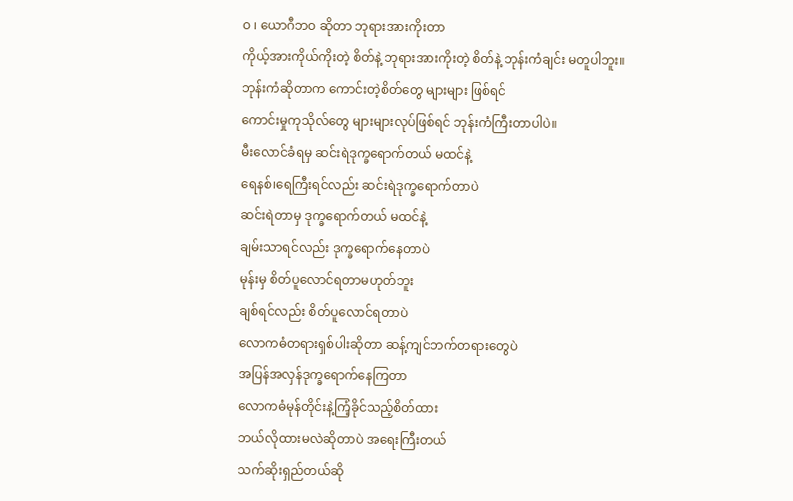ဝ ၊ ယောဂီဘဝ ဆိုတာ ဘုရားအားကိုးတာ
ကိုယ့်အားကိုယ်ကိုးတဲ့ စိတ်နဲ့ ဘုရားအားကိုးတဲ့ စိတ်နဲ့ ဘုန်းကံချင်း မတူပါဘူး။
ဘုန်းကံဆိုတာက ကောင်းတဲ့စိတ်တွေ များများ ဖြစ်ရင်
ကောင်းမှုကုသိုလ်တွေ များများလုပ်ဖြစ်ရင် ဘုန်းကံကြီးတာပါပဲ။
မီးလောင်ခံရမှ ဆင်းရဲဒုက္ခရောက်တယ် မထင်နဲ့
ရေနစ်၊ရေကြီးရင်လည်း ဆင်းရဲဒုက္ခရောက်တာပဲ
ဆင်းရဲတာမှ ဒုက္ခရောက်တယ် မထင်နဲ့
ချမ်းသာရင်လည်း ဒုက္ခရောက်နေတာပဲ
မုန်းမှ စိတ်ပူလောင်ရတာမဟုတ်ဘူး
ချစ်ရင်လည်း စိတ်ပူလောင်ရတာပဲ
လောကဓံတရားရှစ်ပါးဆိုတာ ဆန့်ကျင်ဘက်တရားတွေပဲ
အပြန်အလှန်ဒုက္ခရောက်နေကြတာ
လောကဓံမုန်တိုင်းနဲ့ကြံ့ခိုင်သည့်စိတ်ထား
ဘယ်လိုထားမလဲဆိုတာပဲ အရေးကြီးတယ်
သက်ဆိုးရှည်တယ်ဆို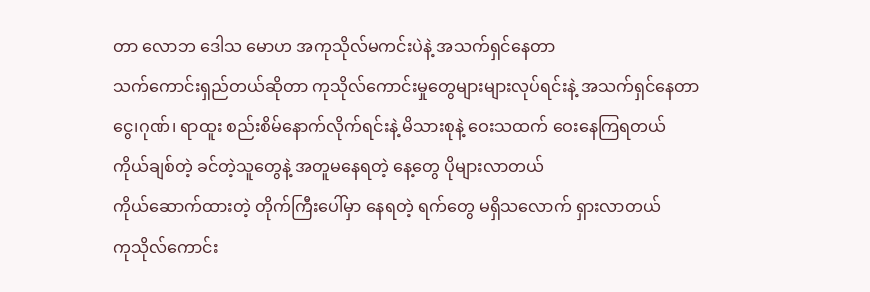တာ လောဘ ဒေါသ မောဟ အကုသိုလ်မကင်းပဲနဲ့ အသက်ရှင်နေတာ
သက်ကောင်းရှည်တယ်ဆိုတာ ကုသိုလ်ကောင်းမှုတွေများများလုပ်ရင်းနဲ့ အသက်ရှင်နေတာ
ငွေ၊ဂုဏ်၊ ရာထူး စည်းစိမ်နောက်လိုက်ရင်းနဲ့ မိသားစုနဲ့ ဝေးသထက် ဝေးနေကြရတယ်
ကိုယ်ချစ်တဲ့ ခင်တဲ့သူတွေနဲ့ အတူမနေရတဲ့ နေ့တွေ ပိုများလာတယ်
ကိုယ်ဆောက်ထားတဲ့ တိုက်ကြီးပေါ်မှာ နေရတဲ့ ရက်တွေ မရှိသလောက် ရှားလာတယ်
ကုသိုလ်ကောင်း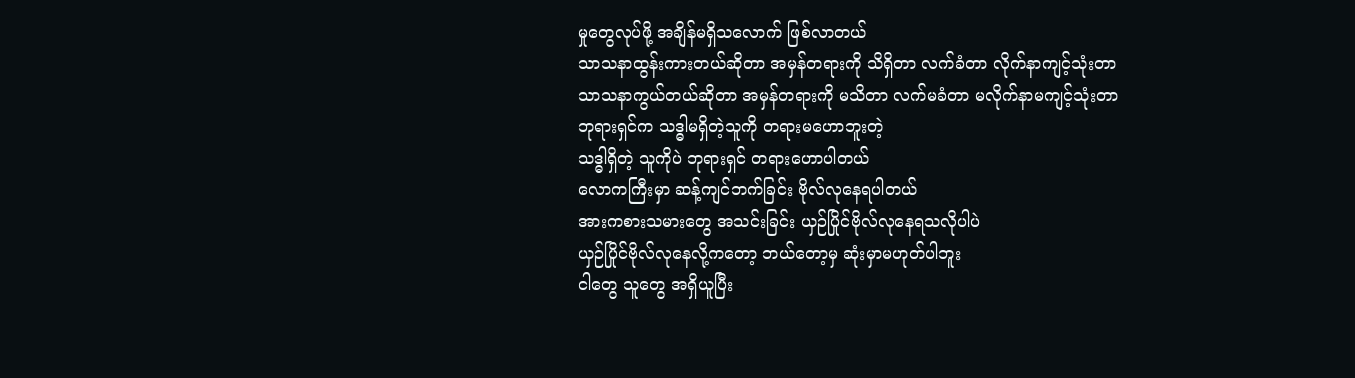မှုတွေလုပ်ဖို့ အချိန်မရှိသလောက် ဖြစ်လာတယ်
သာသနာထွန်းကားတယ်ဆိုတာ အမှန်တရားကို သိရှိတာ လက်ခံတာ လိုက်နာကျင့်သုံးတာ
သာသနာကွယ်တယ်ဆိုတာ အမှန်တရားကို မသိတာ လက်မခံတာ မလိုက်နာမကျင့်သုံးတာ
ဘုရားရှင်က သဒ္ဓါမရှိတဲ့သူကို တရားမဟောဘူးတဲ့
သဒ္ဓါရှိတဲ့ သူကိုပဲ ဘုရားရှင် တရားဟောပါတယ်
လောကကြီးမှာ ဆန့်ကျင်ဘက်ခြင်း ဗိုလ်လုနေရပါတယ်
အားကစားသမားတွေ အသင်းခြင်း ယှဉ်ပြိုင်ဗိုလ်လုနေရသလိုပါပဲ
ယှဉ်ပြိုင်ဗိုလ်လုနေလို့ကတော့ ဘယ်တော့မှ ဆုံးမှာမဟုတ်ပါဘူး
ငါတွေ သူတွေ အရှိယူပြီး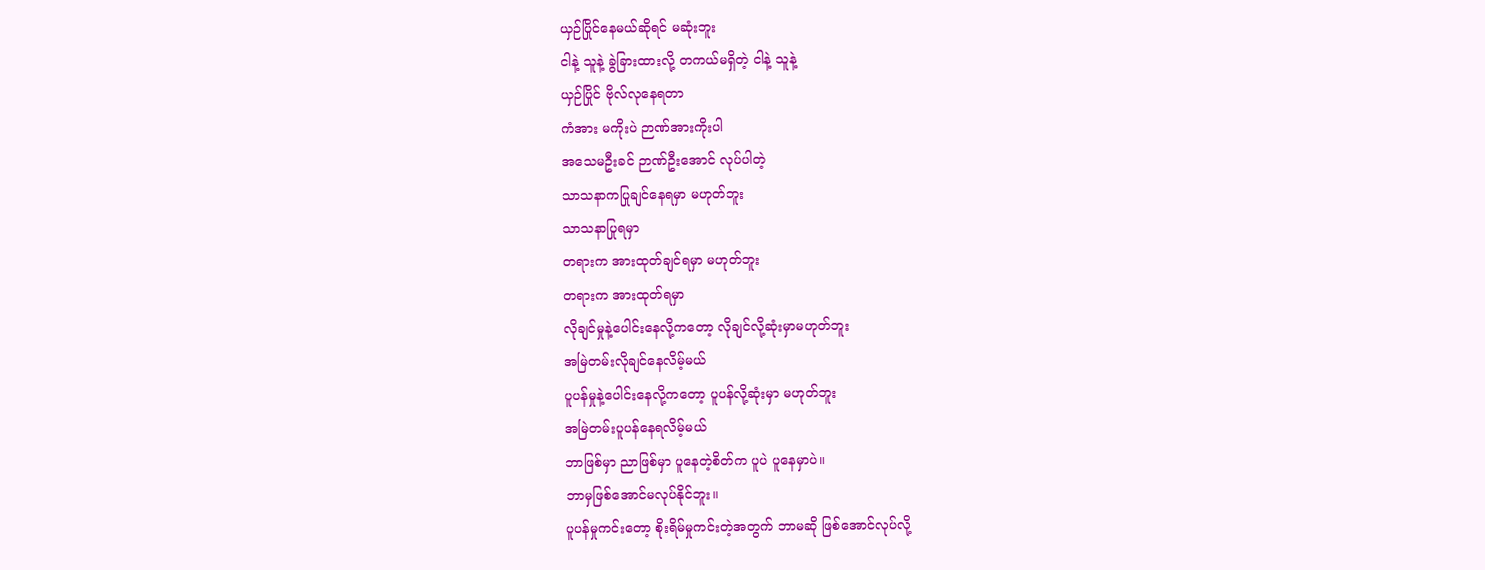ယှဉ်ပြိုင်နေမယ်ဆိုရင် မဆုံးဘူး
ငါနဲ့ သူနဲ့ ခွဲခြားထားလို့ တကယ်မရှိတဲ့ ငါနဲ့ သူနဲ့
ယှဉ်ပြိုင် ဗိုလ်လုနေရတာ
ကံအား မကိုးပဲ ဉာဏ်အားကိုးပါ
အသေမဦးခင် ဉာဏ်ဦးအောင် လုပ်ပါတဲ့
သာသနာကပြုချင်နေရမှာ မဟုတ်ဘူး
သာသနာပြုရမှာ
တရားက အားထုတ်ချင်ရမှာ မဟုတ်ဘူး
တရားက အားထုတ်ရမှာ
လိုချင်မှုနဲ့ပေါင်းနေလို့ကတော့ လိုချင်လို့ဆုံးမှာမဟုတ်ဘူး
အမြဲတမ်းလိုချင်နေလိမ့်မယ်
ပူပန်မှုနဲ့ပေါင်းနေလို့ကတော့ ပူပန်လို့ဆုံးမှာ မဟုတ်ဘူး
အမြဲတမ်းပူပန်နေရလိမ့်မယ်
ဘာဖြစ်မှာ ညာဖြစ်မှာ ပူနေတဲ့စိတ်က ပူပဲ ပူနေမှာပဲ။
ဘာမှဖြစ်အောင်မလုပ်နိုင်ဘူး။
ပူပန်မှုကင်းတော့ စိုးရိမ်မှုကင်းတဲ့အတွက် ဘာမဆို ဖြစ်အောင်လုပ်လို့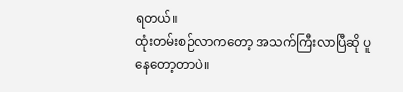ရတယ်။
ထုံးတမ်းစဉ်လာကတော့ အသက်ကြီးလာပြီဆို ပူနေတော့တာပဲ။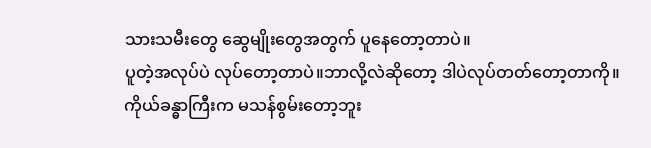သားသမီးတွေ ဆွေမျိုးတွေအတွက် ပူနေတော့တာပဲ။
ပူတဲ့အလုပ်ပဲ လုပ်တော့တာပဲ။ဘာလို့လဲဆိုတော့ ဒါပဲလုပ်တတ်တော့တာကို။
ကိုယ်ခန္ဓာကြီးက မသန်စွမ်းတော့ဘူး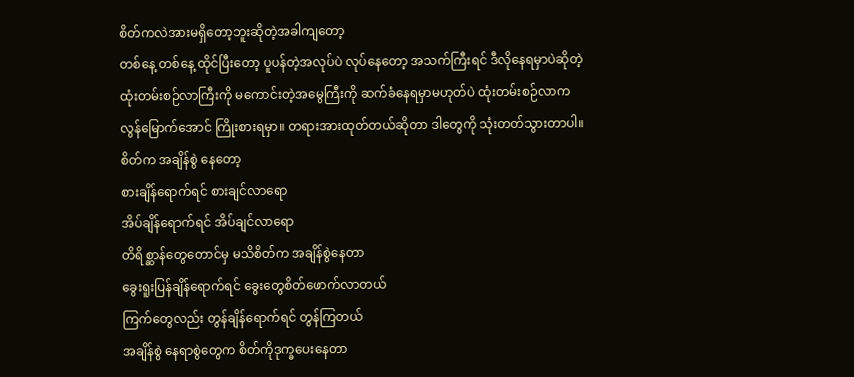စိတ်ကလဲအားမရှိတော့ဘူးဆိုတဲ့အခါကျတော့
တစ်နေ့ တစ်နေ့ ထိုင်ပြီးတော့ ပူပန်တဲ့အလုပ်ပဲ လုပ်နေတော့ အသက်ကြီးရင် ဒီလိုနေရမှာပဲဆိုတဲ့
ထုံးတမ်းစဉ်လာကြီးကို မကောင်းတဲ့အမွေကြီးကို ဆက်ခံနေရမှာမဟုတ်ပဲ ထုံးတမ်းစဉ်လာက
လွန်မြောက်အောင် ကြိုးစားရမှာ။ တရားအားထုတ်တယ်ဆိုတာ ဒါတွေကို သုံးတတ်သွားတာပါ။
စိတ်က အချိန်စွဲ နေတော့
စားချိန်ရောက်ရင် စားချင်လာရော
အိပ်ချိန်ရောက်ရင် အိပ်ချင်လာရော
တိရိစ္ဆာန်တွေတောင်မှ မသိစိတ်က အချိန်စွဲနေတာ
ခွေးရူးပြန်ချိန်ရောက်ရင် ခွေးတွေစိတ်ဖောက်လာတယ်
ကြက်တွေလည်း တွန်ချိန်ရောက်ရင် တွန်ကြတယ်
အချိန်စွဲ နေရာစွဲတွေက စိတ်ကိုဒုက္ခပေးနေတာ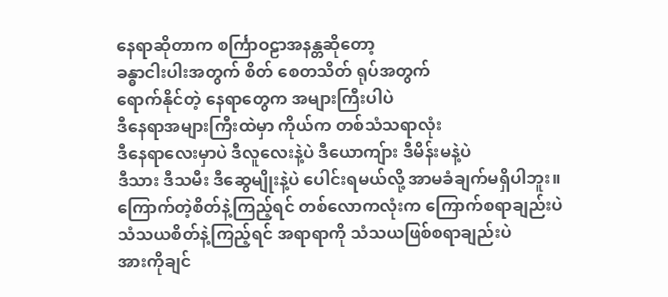နေရာဆိုတာက စင်္ကြာဝဠာအနန္တဆိုတော့
ခန္ဓာငါးပါးအတွက် စိတ် စေတသိတ် ရုပ်အတွက်
ရောက်နိုင်တဲ့ နေရာတွေက အများကြီးပါပဲ
ဒီနေရာအများကြီးထဲမှာ ကိုယ်က တစ်သံသရာလုံး
ဒီနေရာလေးမှာပဲ ဒီလူလေးနဲ့ပဲ ဒီယောကျ်ား ဒီမိန်းမနဲ့ပဲ
ဒီသား ဒီသမီး ဒီဆွေမျိုးနဲ့ပဲ ပေါင်းရမယ်လို့ အာမခံချက်မရှိပါဘူး။
ကြောက်တဲ့စိတ်နဲ့ကြည့်ရင် တစ်လောကလုံးက ကြောက်စရာချည်းပဲ
သံသယစိတ်နဲ့ကြည့်ရင် အရာရာကို သံသယဖြစ်စရာချည်းပဲ
အားကိုချင်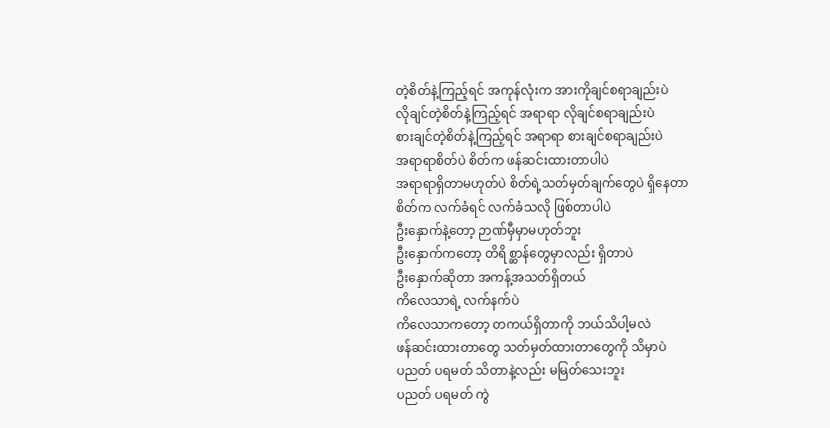တဲ့စိတ်နဲ့ကြည့်ရင် အကုန်လုံးက အားကိုချင်စရာချည်းပဲ
လိုချင်တဲ့စိတ်နဲ့ကြည့်ရင် အရာရာ လိုချင်စရာချည်းပဲ
စားချင်တဲ့စိတ်နဲ့ကြည့်ရင် အရာရာ စားချင်စရာချည်းပဲ
အရာရာစိတ်ပဲ စိတ်က ဖန်ဆင်းထားတာပါပဲ
အရာရာရှိတာမဟုတ်ပဲ စိတ်ရဲ့သတ်မှတ်ချက်တွေပဲ ရှိနေတာ
စိတ်က လက်ခံရင် လက်ခံသလို ဖြစ်တာပါပဲ
ဦးနှောက်နဲ့တော့ ဉာဏ်မှီမှာမဟုတ်ဘူး
ဦးနှောက်ကတော့ တိရိစ္ဆာန်တွေမှာလည်း ရှိတာပဲ
ဦးနှောက်ဆိုတာ အကန့်အသတ်ရှိတယ်
ကိလေသာရဲ့ လက်နက်ပဲ
ကိလေသာကတော့ တကယ်ရှိတာကို ဘယ်သိပါ့မလဲ
ဖန်ဆင်းထားတာတွေ သတ်မှတ်ထားတာတွေကို သိမှာပဲ
ပညတ် ပရမတ် သိတာနဲ့လည်း မမြတ်သေးဘူး
ပညတ် ပရမတ် ကွဲ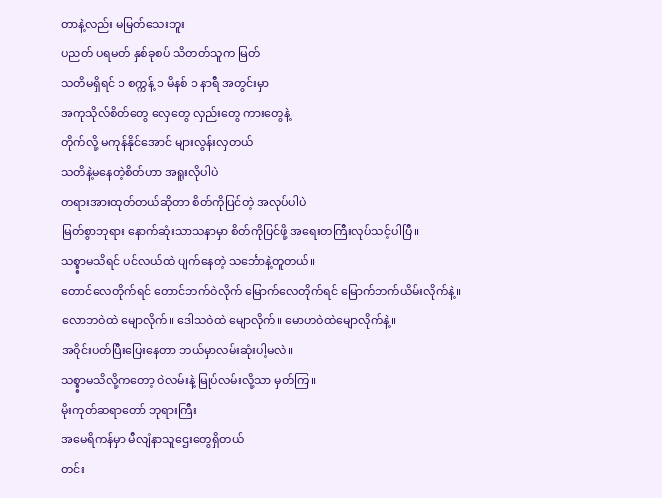တာနဲ့လည်း မမြတ်သေးဘူး
ပညတ် ပရမတ် နှစ်ခုစပ် သိတတ်သူက မြတ်
သတိမရှိရင် ၁ စက္ကန့် ၁ မိနစ် ၁ နာရီ အတွင်းမှာ
အကုသိုလ်စိတ်တွေ လှေတွေ လှည်းတွေ ကားတွေနဲ့
တိုက်လို့ မကုန်နိုင်အောင် များလွန်းလှတယ်
သတိနဲ့မနေတဲ့စိတ်ဟာ အရူးလိုပါပဲ
တရားအားထုတ်တယ်ဆိုတာ စိတ်ကိုပြင်တဲ့ အလုပ်ပါပဲ
မြတ်စွာဘုရား နောက်ဆုံးသာသနာမှာ စိတ်ကိုပြင်ဖို့ အရေးတကြီးလုပ်သင့်ပါပြီ။
သစ္စ္စာမသိရင် ပင်လယ်ထဲ ပျက်နေတဲ့ သင်္ဘောနဲ့တူတယ်။
တောင်လေတိုက်ရင် တောင်ဘက်ဝဲလိုက် မြောက်လေတိုက်ရင် မြောက်ဘက်ယိမ်းလိုက်နဲ့။
လောဘဝဲထဲ မျောလိုက်။ ဒေါသဝဲထဲ မျောလိုက်။ မောဟဝဲထဲမျောလိုက်နဲ့။
အဝိုင်းပတ်ပြီးပြေးနေတာ ဘယ်မှာလမ်းဆုံးပါ့မလဲ။
သစ္စ္စာမသိလို့ကတော့ ဝဲလမ်းနဲ့ မြုပ်လမ်းလို့သာ မှတ်ကြ။
မိုးကုတ်ဆရာတော် ဘုရားကြီး
အမေရိကန်မှာ မီလျံနာသူဌေးတွေရှိတယ်
တင်း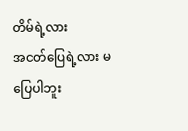တိမ်ရဲ့လား
အငတ်ပြေရဲ့လား မပြေပါဘူး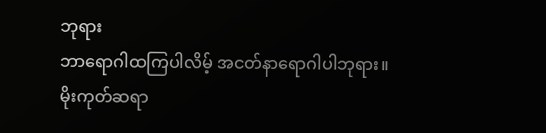ဘုရား
ဘာရောဂါထကြပါလိမ့် အငတ်နာရောဂါပါဘုရား။
မိုးကုတ်ဆရာ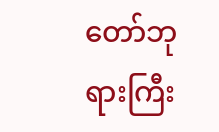တော်ဘုရားကြီး